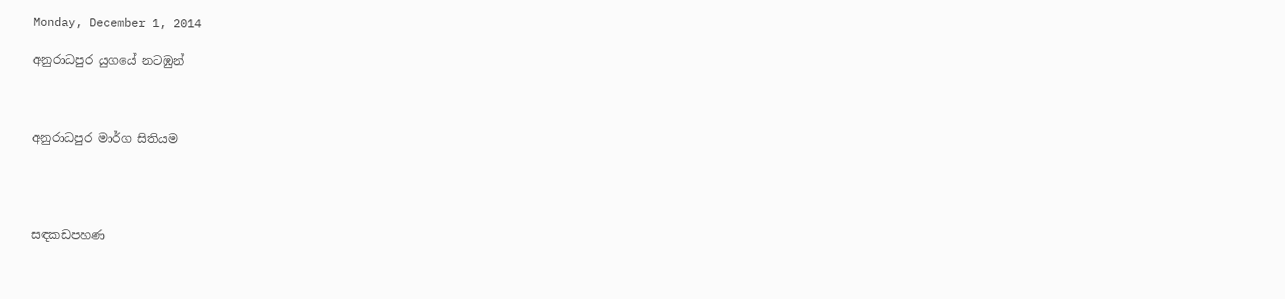Monday, December 1, 2014

අනුරාධපුර යුගයේ නටඹුන්



අනුරාධපුර මාර්ග සිතියම




සඳකඩපහණ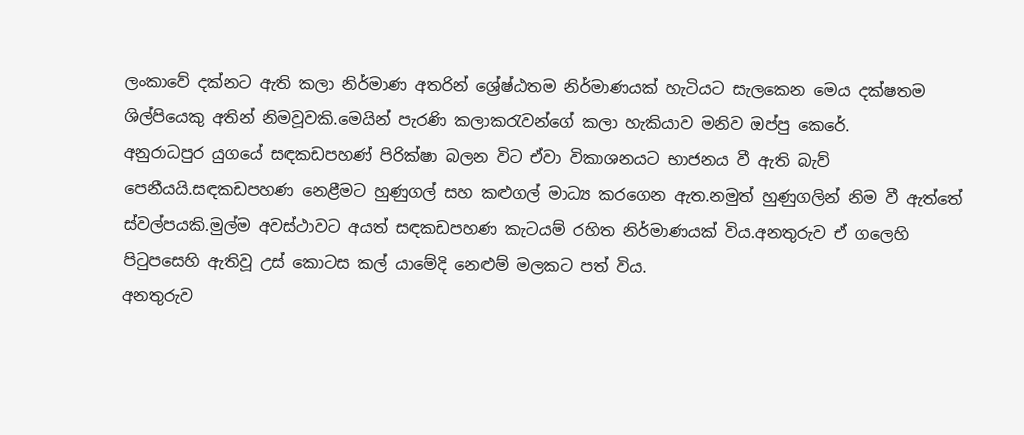ලංකාවේ දක්නට ඇති කලා නිර්මාණ අතරින් ශ්‍රේෂ්ඨතම නිර්මාණයක් හැටියට සැලකෙන මෙය දක්ෂතම ශිල්පියෙකු අතින් නිමවූවකි.මෙයින් පැරණි කලාකරැවන්ගේ කලා හැකියාව මනිව ඔප්පු කෙරේ.
අනුරාධපුර යුගයේ සඳකඩපහණ් පිරික්ෂා බලන විට ඒවා විකාශනයට භාජනය වී ඇති බැව් පෙනීයයි.සඳකඩපහණ නෙළීමට හුණුගල් සහ කළුගල් මාධ්‍ය කරගෙන ඇත.නමුත් හුණුගලින් නිම වී ඇත්තේ ස්වල්පයකි.මුල්ම අවස්ථාවට අයත් සඳකඩපහණ කැටයම් රහිත නිර්මාණයක් විය.අනතුරුව ඒ ගලෙහි පිටුපසෙහි ඇතිවූ උස් කොටස කල් යාමේදි නෙළුම් මලකට පත් විය.
අනතුරුව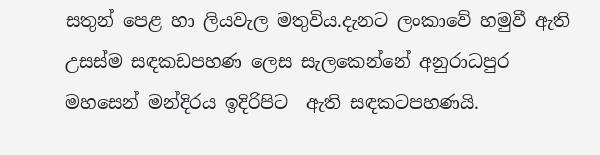සතුන් පෙළ හා ලියවැල මතුවිය.දැනට ලංකාවේ හමුවී ඇති උසස්ම සඳකඩපහණ ලෙස සැලකෙන්නේ අනුරාධපුර  මහසෙන් මන්දිරය ඉදිරිපිට  ඇති සඳකටපහණයි.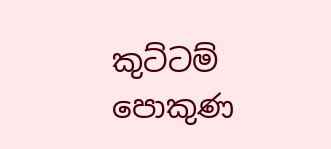කුට්ටම්  පොකුණ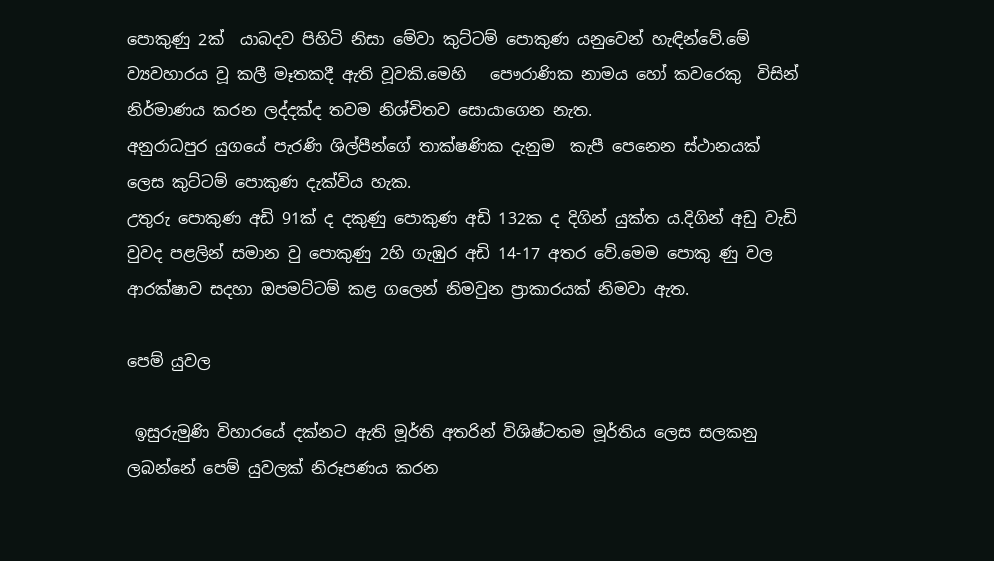පොකුණු 2ක්  යාබදව පිහිටි නිසා මේවා කුට්ටම් පොකුණ යනුවෙන් හැඳින්වේ.මේ ව්‍යවහාරය වූ කලී මෑතකදී ඇති වූවකි.මෙහි   ‍පෞරාණික නාමය හෝ කවරෙකු  විසින් නිර්මාණය කරන ලද්දක්ද තවම නිශ්චිතව සොයාගෙන නැත.
අනුරාධපුර යුගයේ පැරණි ශිල්පීන්ගේ තාක්ෂණික දැනුම  කැපී පෙනෙන ස්ථානයක් ලෙස කුට්ටම් පොකුණ දැක්විය හැක.
උතුරු පොකුණ අඩි 91ක් ද දකුණු පොකුණ අඩි 132ක ද දිගින් යුක්ත ය.දිගින් අඩු වැඩි වුවද පළලින් සමාන වු පොකුණු 2හි ගැඹුර අඩි 14-17 අතර වේ.මෙම පොකු ණු වල ආරක්ෂාව සදහා ඔපමට්ටම් කළ ගලෙන් නිමවුන ප්‍රාකාරයක් නිමවා ඇත.

පෙම් යුවල

 ඉසුරුමුණි විහාරයේ දක්නට ඇති මූර්ති අතරින් විශිෂ්ටතම මූර්තිය ලෙස සලකනු ලබන්නේ පෙම් යුවලක් නිරූපණය කරන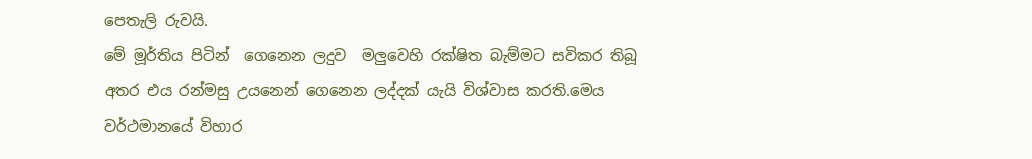පෙතැලි රුවයි.
මේ මූර්තිය පිටින්  ගෙනෙන ලදුව  මලුවෙහි රක්ෂිත බැම්මට සවිකර තිබූ අතර එය රන්මසු උයනෙන් ගෙනෙන ලද්දක් යැයි විශ්වාස කරති.මෙය වර්ථමානයේ විහාර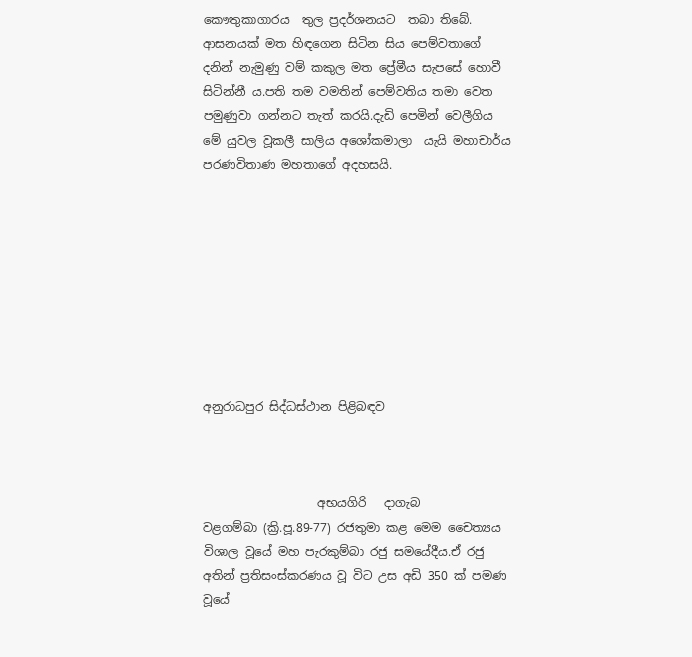කෞතුකාගාරය  තුල ප්‍රදර්ශනයට  තබා තිබේ.
ආසනයක් මත හිඳගෙන සිටින සිය පෙම්වතාගේ දනින් නැමුණු වම් කකුල මත ප්‍රේමීය සැපසේ හොවී සිටින්නී ය.පති තම වමතින් පෙම්වතිය තමා වෙත පමුණුවා ගන්නට තැත් කරයි.දැඩි පෙමින් වෙලීගිය මේ යුවල වූකලී සාලිය අශෝකමාලා  යැයි මහාචාර්ය පරණවිතාණ මහතාගේ අදහසයි.









අනුරාධපුර සිද්ධස්ථාන පිළිබඳව



                   අභයගිරි   දාගැබ
වළගම්බා (ක්‍රි.පූ.89-77) රජතුමා කළ මෙම චෛත්‍යය විශාල වූයේ මහ පැරකුම්බා රජු සමයේදීය.ඒ රජු අතින් ප්‍රතිසංස්කරණය වූ විට උස අඩි 350 ක් පමණ වූයේ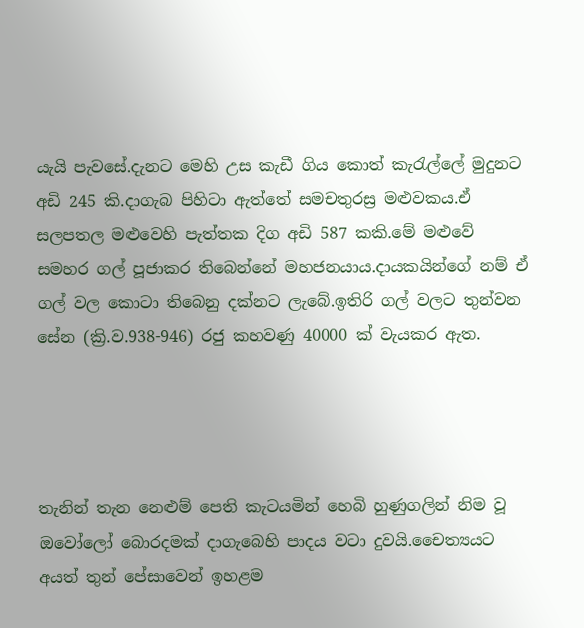යැයි පැවසේ.දැනට මෙහි උස කැඩී ගිය කොත් කැරැල්ලේ මුදුනට අඩි 245 කි.දාගැබ පිහිටා ඇත්තේ සමචතුරස්‍ර මළුවකය.ඒ සලපතල මළුවෙහි පැත්තක දිග අඩි 587 කකි.මේ මළුවේ සමහර ගල් පූජාකර තිබෙන්නේ මහජනයාය.දායකයින්ගේ නම් ඒ ගල් වල කොටා තිබෙනු දක්නට ලැබේ.ඉතිරි ගල් වලට තුන්වන සේන (ක්‍රි.ව.938-946) රජු කහවණු 40000 ක් වැයකර ඇත.




තැනින් තැන නෙළුම් පෙති කැටයමින් හෙබි හුණුගලින් නිම වූ ඔවෝලෝ බොරදමක් දාගැබෙහි පාදය වටා දුවයි.චෛත්‍යයට අයත් තුන් පේසාවෙන් ඉහළම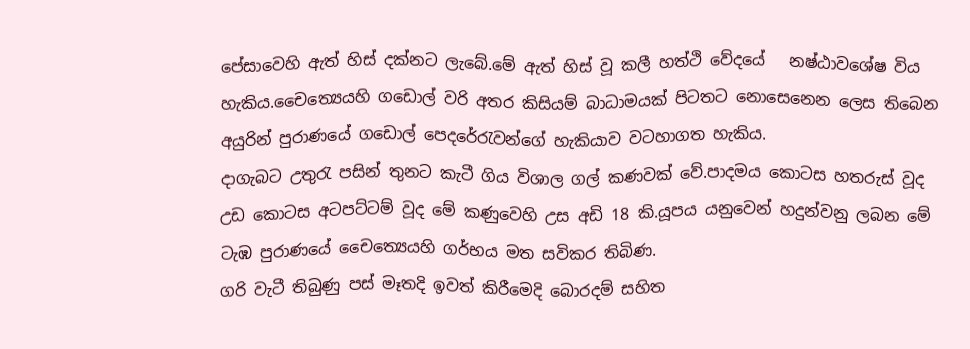පේසාවෙහි ඇත් හිස් දක්නට ලැබේ.මේ ඇත් හිස් වූ කලී හත්ථි වේදයේ   නෂ්ඨාවශේෂ විය හැකිය.චෛත්‍යෙයහි ගඩොල් වරි අතර කිසියම් බාධාමයක් පිටතට නොසෙනෙන ලෙස තිබෙන අයුරින් පුරාණයේ ගඩොල් පෙදරේරැවන්ගේ හැකියාව වටහාගත හැකිය.
දාගැබට උතුරැ පසින් තුනට කැටී ගිය විශාල ගල් කණවක් වේ.පාදමය කොටස හතරුස් වූද උඩ කොටස අටපට්ටම් වූද මේ කණුවෙහි උස අඩි 18 කි.යූපය යනුවෙන් හදුන්වනු ලබන මේ ටැඹ පුරාණයේ චෛත්‍යෙයහි ගර්භය මත සවිකර තිබිණ.
ගරි වැටී තිබුණු පස් මෑතදි ඉවත් කිරීමෙදි බොරදම් සහිත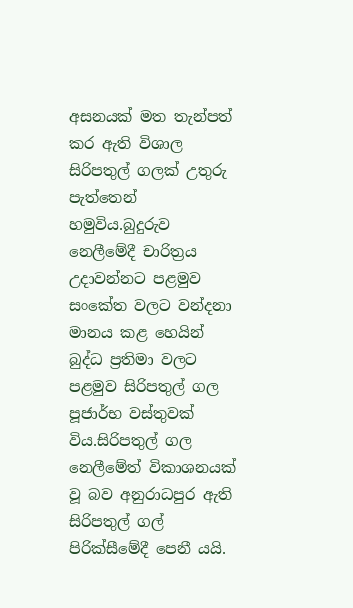අසනයක් මත තැන්පත් කර ඇති විශාල සිරිපතුල් ගලක් උතුරු පැත්තෙන් හමුවිය.බුදුරුව නෙලීමේදී චාරිත්‍රය උදාවන්නට පළමුව සංකේත වලට වන්දනා මානය කළ හෙයින් බුද්ධ ප්‍රතිමා වලට පළමුව සිරිපතුල් ගල පූජාර්භ වස්තුවක් විය.සිරිපතුල් ගල නෙලීමේත් විකාශනයක් වූ බව අනුරාධපුර ඇති සිරිපතුල් ගල් පිරික්සීමේදී පෙනී යයි.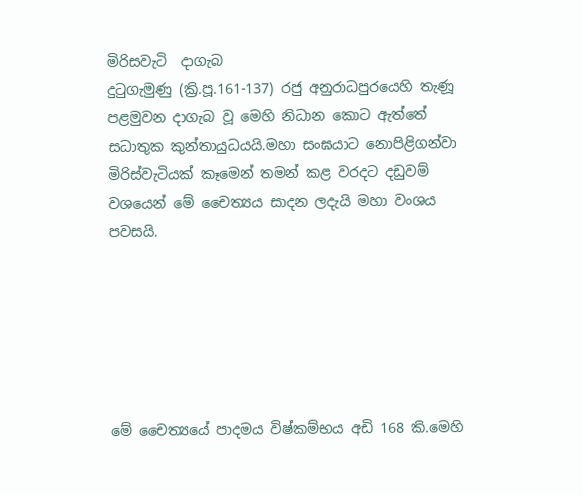මිරිසවැටි  දාගැබ
දුටුගැමුණු (ක්‍රි.පූ.161-137) රජු අනුරාධපුරයෙහි තැණූ පළමුවන දාගැබ වූ මෙහි නිධාන කොට ඇත්තේ සධාතුක කුන්තායුධයයි.මහා සංඝයාට නොපිළිගන්වා මිරිස්වැටියක් කෑමෙන් තමන් කළ වරදට දඩුවම් වශයෙන් මේ චෛත්‍යය සාදන ලදැයි මහා වංශය පවසයි.






මේ චෛත්‍යයේ පාදමය විෂ්කම්භය අඩි 168 කි.මෙහි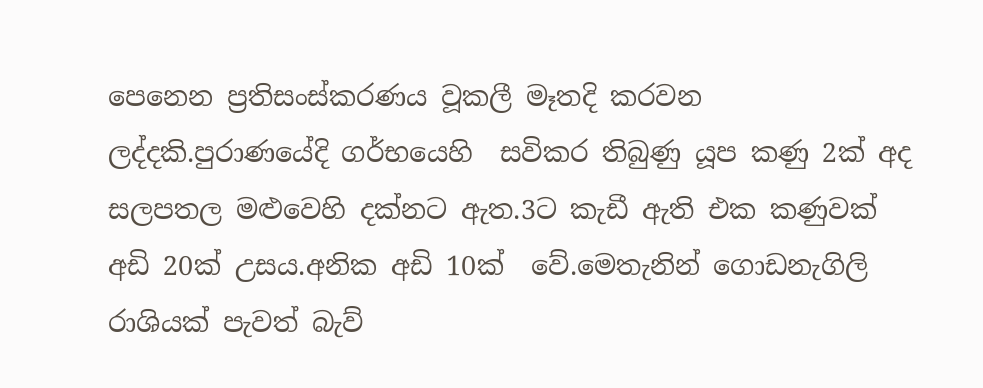පෙනෙන ප්‍රතිසංස්කරණය වූකලී මෑතදි කරවන ලද්දකි.පුරාණයේදි ගර්භයෙහි  සවිකර තිබුණු යූප කණු 2ක් අද සලපතල මළුවෙහි දක්නට ඇත.3ට කැඩී ඇති එක කණුවක් අඩි 20ක් උසය.අනික අඩි 10ක්  වේ.මෙතැනින් ගොඩනැගිලි රාශියක් පැවත් බැව්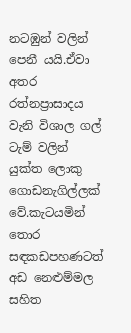නටඹුන් වලින් පෙනී යයි.ඒවා අතර රත්නප්‍රාසාදය වැනි විශාල ගල් ටැම් වලින් යුක්ත ලොකු ගොඩනැගිල්ලක් වේ.කැටයමින් තොර සඳකඩපහණටත් අඩ නෙළුම්මල සහිත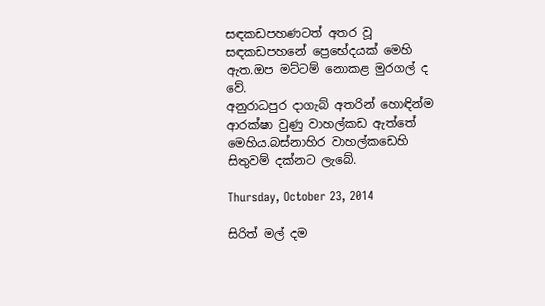සඳකඩපහණටත් අතර වූ  සඳකඩපහනේ ප්‍රෙභේදයක් මෙහි ඇත.ඔප මට්ටම් නොකළ මුරගල් ද වේ.
අනුරාධපුර දාගැබ් අතරින් හොඳින්ම ආරක්ෂා වුණු වාහල්කඩ ඇත්තේ මෙහිය.බස්නාහිර වාහල්කඩෙහි සිතුවම් දක්නට ලැබේ.

Thursday, October 23, 2014

සිරිත් මල් දම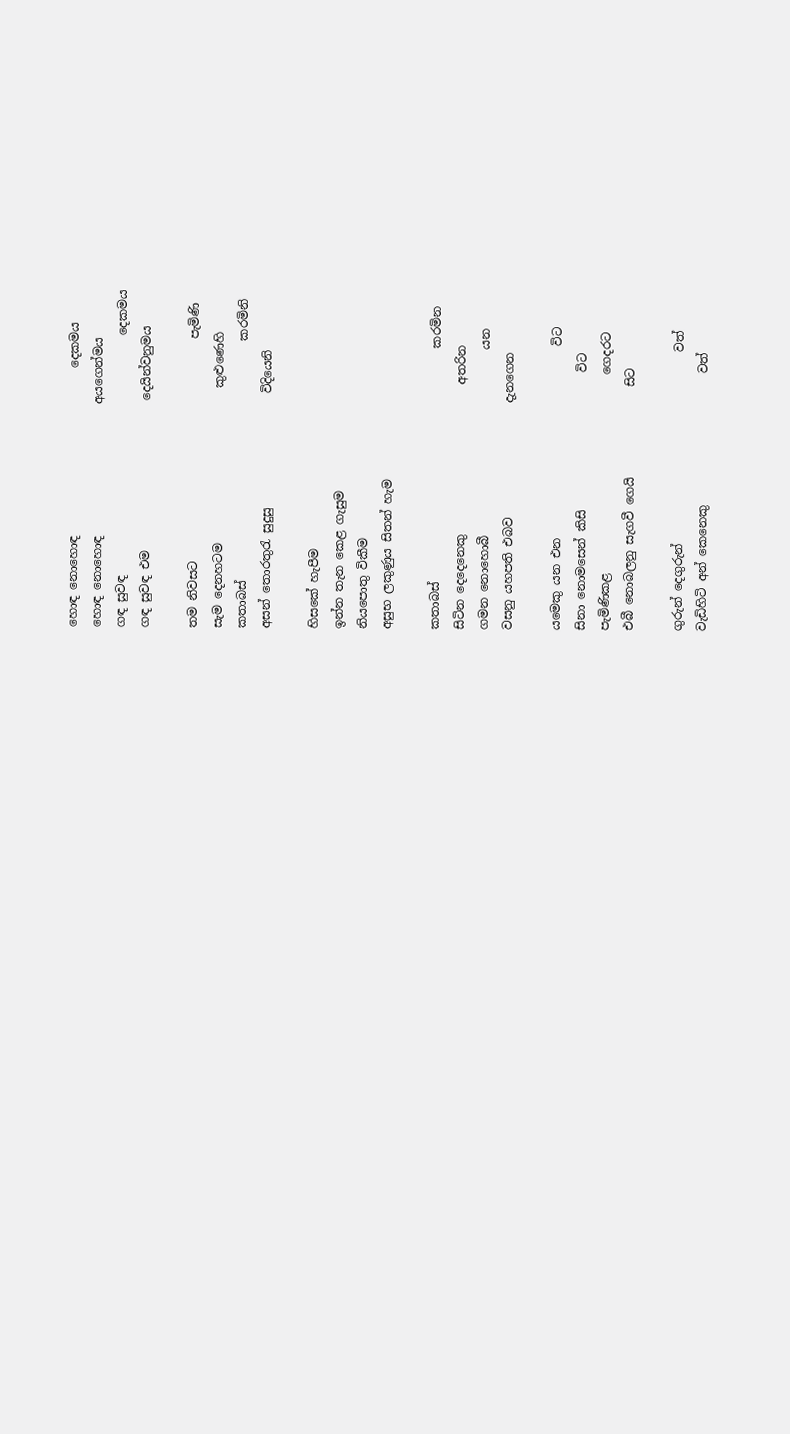හොඳ නොහොඳ                            දෙකමය
හොඳ නොහොඳ                      අයගෙන්මය
ගඳ සුවඳ                                        දෙකමය
ගඳ සුවඳ එම                         දෙයින්වනුමය

තම නිවසට                                     පැමිණි
සැම දෙනහටම                          කුළුණෙහි
කතාබස්                                        කරමිනි
අසන් තොරතුරැ සුදුසු                   විදියෙනි

හිසකේ හැපීම
ඉන්න තැන කෙළ ගැසුම
නියපොතු විකීම
අසුභ ලකුණුය සිතන් හැම

කතාබස්                                       කරමින
සිටින දෙදෙනෙකු                         අතරින
ගමන නොහොබී                               යන
වසනු යහපති එබව                   දැනගෙන

යමෙකු යන එන                                විට
සිනා නොමසෙන් කිසි                       විට
පැමිණිකළ                                 ගෙදරට
එබී නොබලනු සැගවී ගෙයි               සිට

ගුරුන් දෙගුරුන්                                වත්
වැඩිහිටි අන් කෙනෙකු                      වත්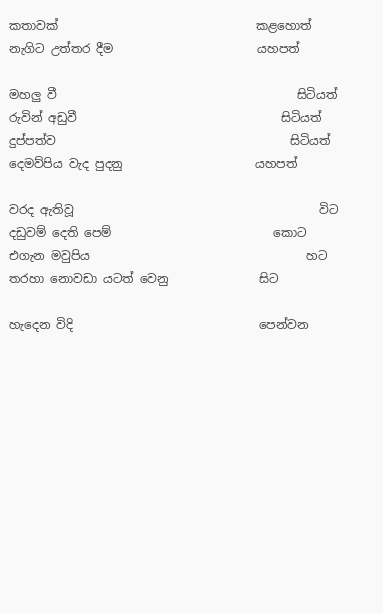කතාවක්                                 කළහොත්
නැගිට උත්තර දීම                        යහපත්

මහලු වී                                        සිටියත්
රුවින් අඩුවී                                  සිටියත්
දුප්පත්ව                                       සිටියත්
දෙමව්පිය වැද පුදනු                      යහපත්

වරද ඇතිවූ                                         විට
දඩුවම් දෙති පෙම්                           කොට
එගැන මවුපිය                                    හට
තරහා නොවඩා යටත් වෙනු               සිට

හැදෙන විදි                               පෙන්වන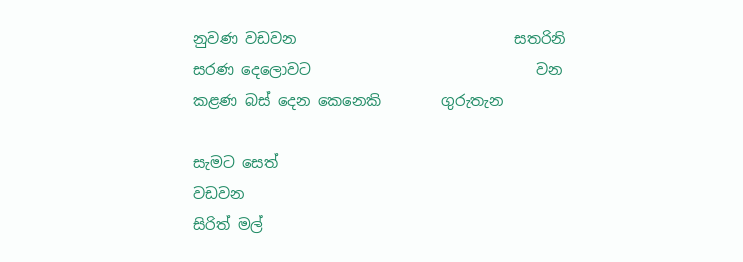නුවණ වඩවන                             සතරිනි
සරණ දෙලොවට                              වන
කළණ බස් දෙන කෙනෙකි        ගුරුතැන

සැමට සෙත්                                 වඩවන
සිරිත් මල්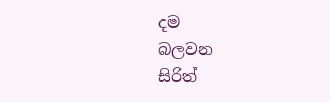දම                               බලවන
සිරිත්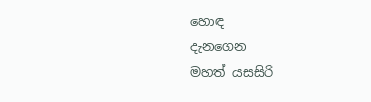හොඳ                              දැනගෙන
මහත් යසසිරි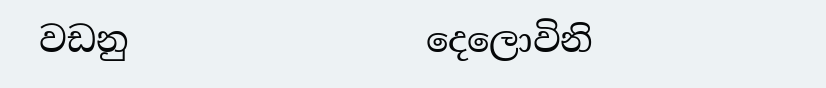වඩනු                 දෙලොවිනි